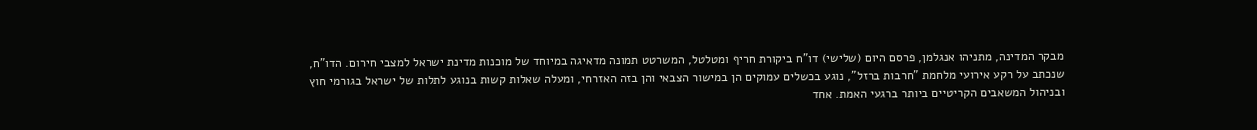מבקר המדינה, מתניהו אנגלמן, פרסם היום (שלישי) דו"ח ביקורת חריף ומטלטל, המשרטט תמונה מדאיגה במיוחד של מוכנות מדינת ישראל למצבי חירום. הדו"ח, שנכתב על רקע אירועי מלחמת "חרבות ברזל", נוגע בכשלים עמוקים הן במישור הצבאי והן בזה האזרחי, ומעלה שאלות קשות בנוגע לתלות של ישראל בגורמי חוץ ובניהול המשאבים הקריטיים ביותר ברגעי האמת. אחד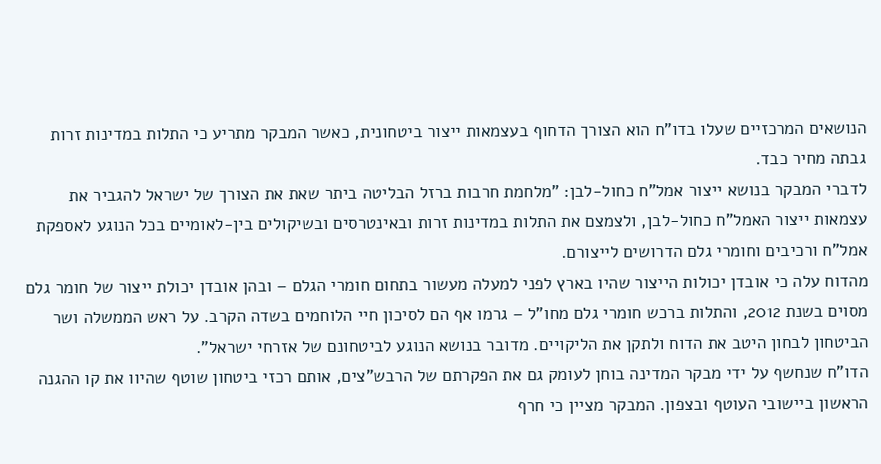הנושאים המרכזיים שעלו בדו"ח הוא הצורך הדחוף בעצמאות ייצור ביטחונית, כאשר המבקר מתריע כי התלות במדינות זרות גבתה מחיר כבד.
לדברי המבקר בנושא ייצור אמל"ח כחול-לבן: "מלחמת חרבות ברזל הבליטה ביתר שאת את הצורך של ישראל להגביר את עצמאות ייצור האמל"ח כחול-לבן, ולצמצם את התלות במדינות זרות ובאינטרסים ובשיקולים בין-לאומיים בכל הנוגע לאספקת אמל"ח ורכיבים וחומרי גלם הדרושים לייצורם.
מהדוח עלה כי אובדן יכולות הייצור שהיו בארץ לפני למעלה מעשור בתחום חומרי הגלם – ובהן אובדן יכולת ייצור של חומר גלם מסוים בשנת 2012, והתלות ברכש חומרי גלם מחו"ל – גרמו אף הם לסיכון חיי הלוחמים בשדה הקרב. על ראש הממשלה ושר הביטחון לבחון היטב את הדוח ולתקן את הליקויים. מדובר בנושא הנוגע לביטחונם של אזרחי ישראל".
הדו"ח שנחשף על ידי מבקר המדינה בוחן לעומק גם את הפקרתם של הרבש"צים, אותם רכזי ביטחון שוטף שהיוו את קו ההגנה הראשון ביישובי העוטף ובצפון. המבקר מציין כי חרף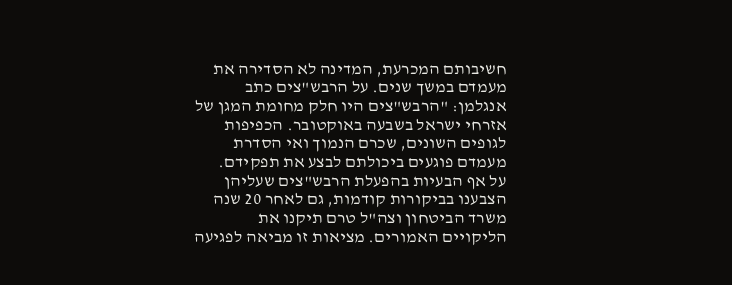חשיבותם המכרעת, המדינה לא הסדירה את מעמדם במשך שנים. על הרבש"צים כתב אנגלמן: "הרבש"צים היו חלק מחומת המגן של אזרחי ישראל בשבעה באוקטובר. הכפיפות לגופים השונים, שכרם הנמוך ואי הסדרת מעמדם פוגעים ביכולתם לבצע את תפקידם.
על אף הבעיות בהפעלת הרבש"צים שעליהן הצבענו בביקורות קודמות, גם לאחר 20 שנה משרד הביטחון וצה"ל טרם תיקנו את הליקויים האמורים. מציאות זו מביאה לפגיעה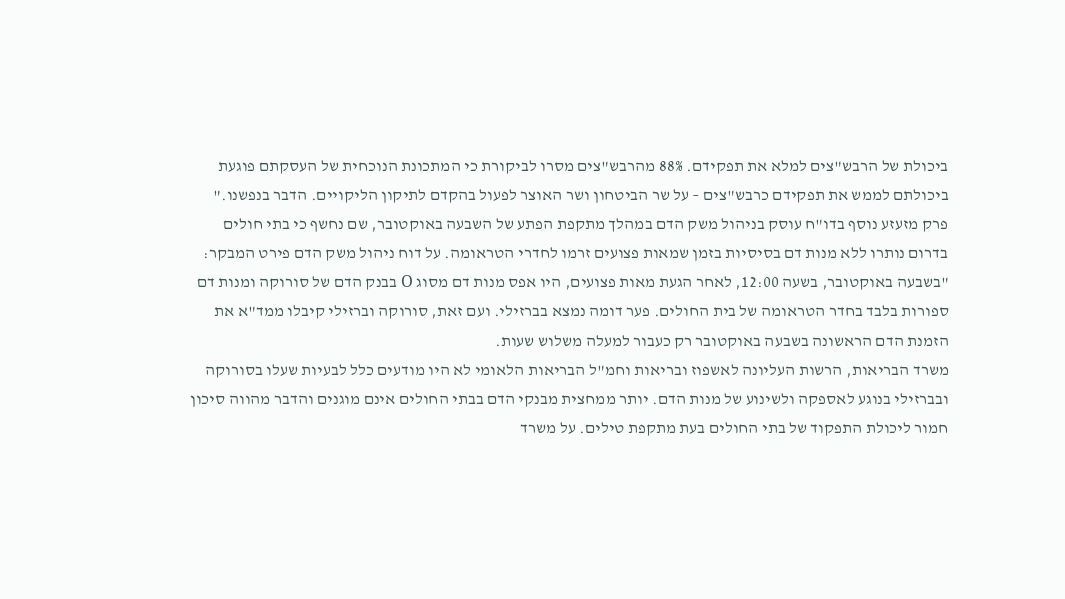ביכולת של הרבש"צים למלא את תפקידם. 88% מהרבש"צים מסרו לביקורת כי המתכונת הנוכחית של העסקתם פוגעת ביכולתם לממש את תפקידם כרבש"צים – על שר הביטחון ושר האוצר לפעול בהקדם לתיקון הליקויים. הדבר בנפשנו."
פרק מזעזע נוסף בדו"ח עוסק בניהול משק הדם במהלך מתקפת הפתע של השבעה באוקטובר, שם נחשף כי בתי חולים בדרום נותרו ללא מנות דם בסיסיות בזמן שמאות פצועים זרמו לחדרי הטראומה. על דוח ניהול משק הדם פירט המבקר: "בשבעה באוקטובר, בשעה 12:00, לאחר הגעת מאות פצועים, היו אפס מנות דם מסוג O בבנק הדם של סורוקה ומנות דם ספורות בלבד בחדר הטראומה של בית החולים. פער דומה נמצא בברזילי. ועם זאת, סורוקה וברזילי קיבלו ממד"א את הזמנת הדם הראשונה בשבעה באוקטובר רק כעבור למעלה משלוש שעות.
משרד הבריאות, הרשות העליונה לאשפוז ובריאות וחמ"ל הבריאות הלאומי לא היו מודעים כלל לבעיות שעלו בסורוקה ובברזילי בנוגע לאספקה ולשינוע של מנות הדם. יותר ממחצית מבנקי הדם בבתי החולים אינם מוגנים והדבר מהווה סיכון חמור ליכולת התפקוד של בתי החולים בעת מתקפת טילים. על משרד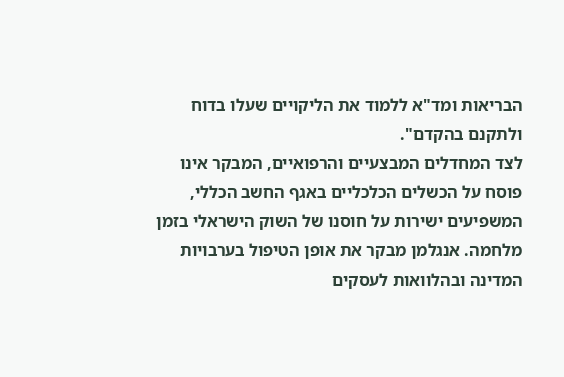הבריאות ומד"א ללמוד את הליקויים שעלו בדוח ולתקנם בהקדם".
לצד המחדלים המבצעיים והרפואיים, המבקר אינו פוסח על הכשלים הכלכליים באגף החשב הכללי, המשפיעים ישירות על חוסנו של השוק הישראלי בזמן מלחמה. אנגלמן מבקר את אופן הטיפול בערבויות המדינה ובהלוואות לעסקים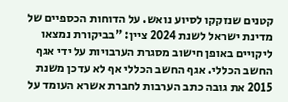קטנים שנזקקו לסיוע נואש. על הדוחות הכספיים של מדינת ישראל לשנת 2024 ציין: "בביקורת נמצאו ליקויים באופן חישוב מסגרת הערבויות על ידי אגף החשב הכללי. אגף החשב הכללי אף לא עדכן משנת 2015 את גובה כתב הערבות לחברת אשרא העומד על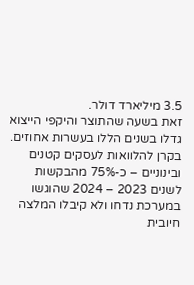3.5 מיליארד דולר.
זאת בשעה שהתוצר והיקפי הייצוא גדלו בשנים הללו בעשרות אחוזים. בקרן להלוואות לעסקים קטנים ובינוניים – כ-75% מהבקשות לשנים 2023 – 2024 שהוגשו במערכת נדחו ולא קיבלו המלצה חיובית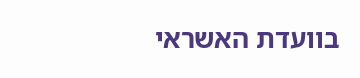בוועדת האשראי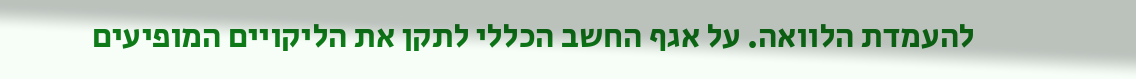להעמדת הלוואה. על אגף החשב הכללי לתקן את הליקויים המופיעים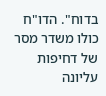בדוח". הדו"ח כולו משדר מסר של דחיפות עליונה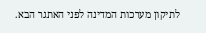לתיקון מערכות המדינה לפני האתגר הבא.